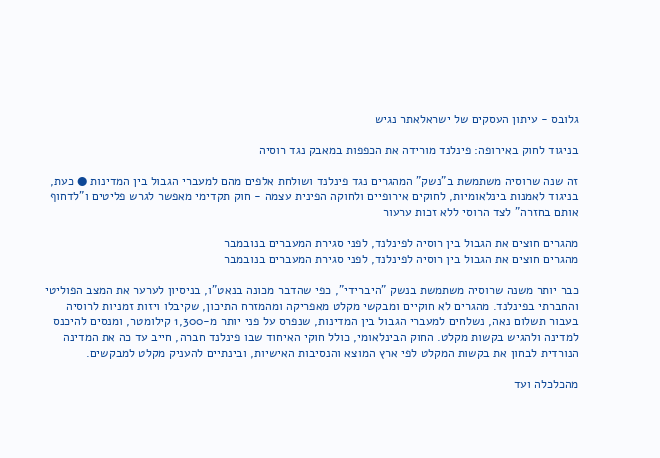גלובס - עיתון העסקים של ישראלאתר נגיש

בניגוד לחוק באירופה: פינלנד מורידה את הכפפות במאבק נגד רוסיה

זה שנה שרוסיה משתמשת ב"נשק" המהגרים נגד פינלנד ושולחת אלפים מהם למעברי הגבול בין המדינות ● כעת, בניגוד לאמנות בינלאומיות, לחוקים אירופיים ולחוקה הפינית עצמה - חוק תקדימי מאפשר לגרש פליטים ו"לדחוף אותם בחזרה" לצד הרוסי ללא זכות ערעור

מהגרים חוצים את הגבול בין רוסיה לפינלנד, לפני סגירת המעברים בנובמבר
מהגרים חוצים את הגבול בין רוסיה לפינלנד, לפני סגירת המעברים בנובמבר

כבר יותר משנה שרוסיה משתמשת בנשק "היברידי", כפי שהדבר מכונה בנאט"ו, בניסיון לערער את המצב הפוליטי והחברתי בפינלנד. מהגרים לא חוקיים ומבקשי מקלט מאפריקה ומהמזרח התיכון, שקיבלו ויזות זמניות לרוסיה בעבור תשלום נאה, נשלחים למעברי הגבול בין המדינות, שנפרס על פני יותר מ-1,300 קילומטר, ומנסים להיכנס למדינה ולהגיש בקשות מקלט. החוק הבינלאומי, כולל חוקי האיחוד שבו פינלנד חברה, חייב עד כה את המדינה הנורדית לבחון את בקשות המקלט לפי ארץ המוצא והנסיבות האישיות, ובינתיים להעניק מקלט למבקשים.

מהכלכלה ועד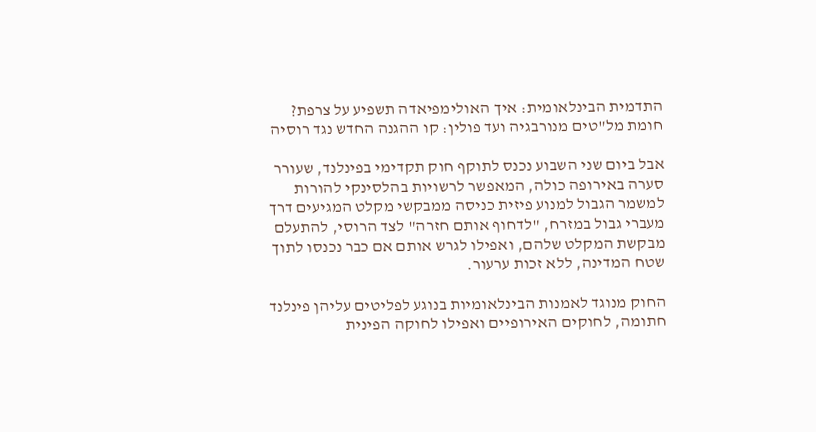התדמית הבינלאומית: איך האולימפיאדה תשפיע על צרפת?
חומת מל"טים מנורבגיה ועד פולין: קו ההגנה החדש נגד רוסיה

אבל ביום שני השבוע נכנס לתוקף חוק תקדימי בפינלנד, שעורר סערה באירופה כולה, המאפשר לרשויות בהלסינקי להורות למשמר הגבול למנוע פיזית כניסה ממבקשי מקלט המגיעים דרך מעברי גבול במזרח, "לדחוף אותם חזרה" לצד הרוסי, להתעלם מבקשת המקלט שלהם, ואפילו לגרש אותם אם כבר נכנסו לתוך שטח המדינה, ללא זכות ערעור.

החוק מנוגד לאמנות הבינלאומיות בנוגע לפליטים עליהן פינלנד חתומה, לחוקים האירופיים ואפילו לחוקה הפינית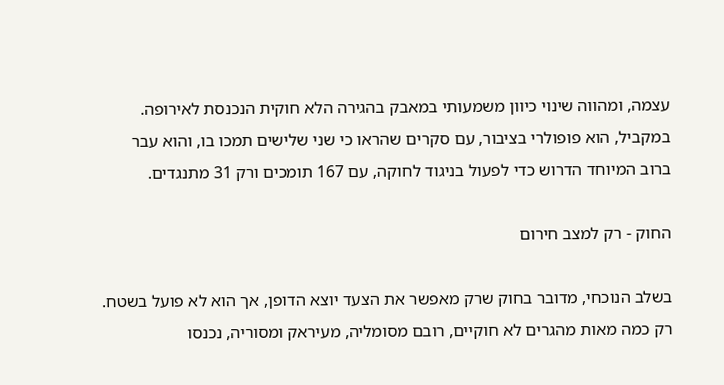עצמה, ומהווה שינוי כיוון משמעותי במאבק בהגירה הלא חוקית הנכנסת לאירופה. במקביל, הוא פופולרי בציבור, עם סקרים שהראו כי שני שלישים תמכו בו, והוא עבר ברוב המיוחד הדרוש כדי לפעול בניגוד לחוקה, עם 167 תומכים ורק 31 מתנגדים.

החוק - רק למצב חירום

בשלב הנוכחי, מדובר בחוק שרק מאפשר את הצעד יוצא הדופן, אך הוא לא פועל בשטח. רק כמה מאות מהגרים לא חוקיים, רובם מסומליה, מעיראק ומסוריה, נכנסו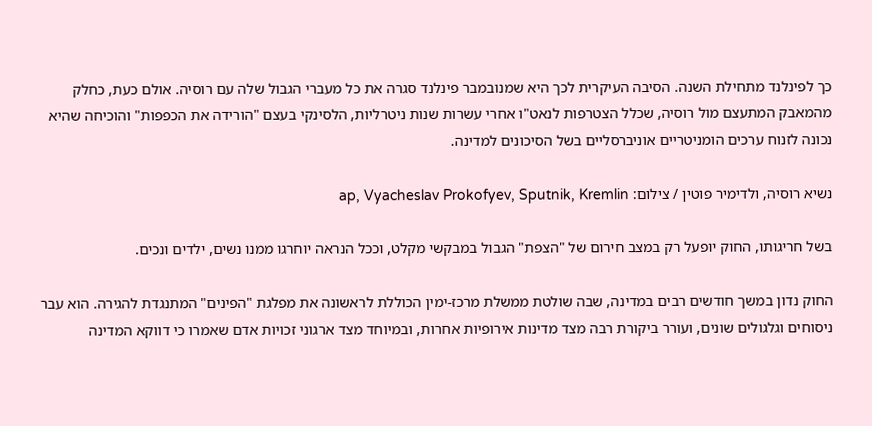כך לפינלנד מתחילת השנה. הסיבה העיקרית לכך היא שמנובמבר פינלנד סגרה את כל מעברי הגבול שלה עם רוסיה. אולם כעת, כחלק מהמאבק המתעצם מול רוסיה, שכלל הצטרפות לנאט"ו אחרי עשרות שנות ניטרליות, הלסינקי בעצם "הורידה את הכפפות" והוכיחה שהיא נכונה לזנוח ערכים הומניטריים אוניברסליים בשל הסיכונים למדינה.

נשיא רוסיה, ולדימיר פוטין / צילום: ap, Vyacheslav Prokofyev, Sputnik, Kremlin

בשל חריגותו, החוק יופעל רק במצב חירום של "הצפת" הגבול במבקשי מקלט, וככל הנראה יוחרגו ממנו נשים, ילדים ונכים.

החוק נדון במשך חודשים רבים במדינה, שבה שולטת ממשלת מרכז-ימין הכוללת לראשונה את מפלגת "הפינים" המתנגדת להגירה. הוא עבר ניסוחים וגלגולים שונים, ועורר ביקורת רבה מצד מדינות אירופיות אחרות, ובמיוחד מצד ארגוני זכויות אדם שאמרו כי דווקא המדינה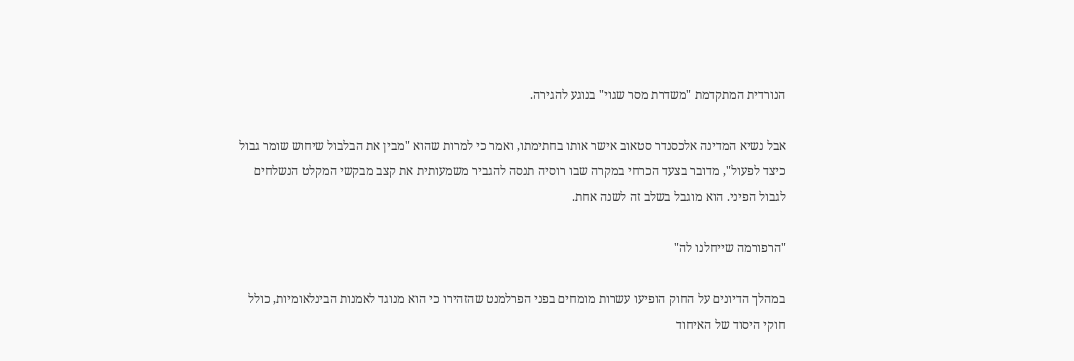הנורדית המתקדמת "משדרת מסר שגוי" בנוגע להגירה.

אבל נשיא המדינה אלכסנדר סטאוב אישר אותו בחתימתו, ואמר כי למרות שהוא "מבין את הבלבול שיחוש שומר גבול כיצד לפעול", מדובר בצעד הכרחי במקרה שבו רוסיה תנסה להגביר משמעותית את קצב מבקשי המקלט הנשלחים לגבול הפיני. הוא מוגבל בשלב זה לשנה אחת.

"הרפורמה שייחלנו לה"

במהלך הדיונים על החוק הופיעו עשרות מומחים בפני הפרלמנט שהזהירו כי הוא מנוגד לאמנות הבינלאומיות, כולל חוקי היסוד של האיחוד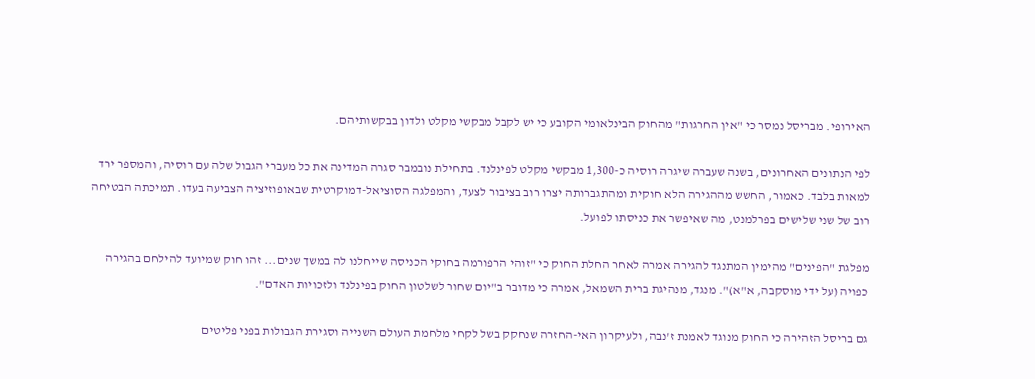האירופי. מבריסל נמסר כי "אין החרגות" מהחוק הבינלאומי הקובע כי יש לקבל מבקשי מקלט ולדון בבקשותיהם.

לפי הנתונים האחרונים, בשנה שעברה שיגרה רוסיה כ-1,300 מבקשי מקלט לפינלנד. בתחילת נובמבר סגרה המדינה את כל מעברי הגבול שלה עם רוסיה, והמספר ירד למאות בלבד. כאמור, החשש מההגירה הלא חוקית ומהתגברותה יצרו רוב בציבור לצעד, והמפלגה הסוציאל-דמוקרטית שבאופוזיציה הצביעה בעדו. תמיכתה הבטיחה רוב של שני שלישים בפרלמנט, מה שאיפשר את כניסתו לפועל.

מפלגת "הפינים" מהימין המתנגד להגירה אמרה לאחר החלת החוק כי "זוהי הרפורמה בחוקי הכניסה שייחלנו לה במשך שנים... זהו חוק שמיועד להילחם בהגירה כפויה (על ידי מוסקבה, א"א)". מנגד, מנהיגת ברית השמאל, אמרה כי מדובר ב"יום שחור לשלטון החוק בפינלנד ולזכויות האדם".

גם בריסל הזהירה כי החוק מנוגד לאמנת ז'נבה, ולעיקרון האי-החזרה שנחקק בשל לקחי מלחמת העולם השנייה וסגירת הגבולות בפני פליטים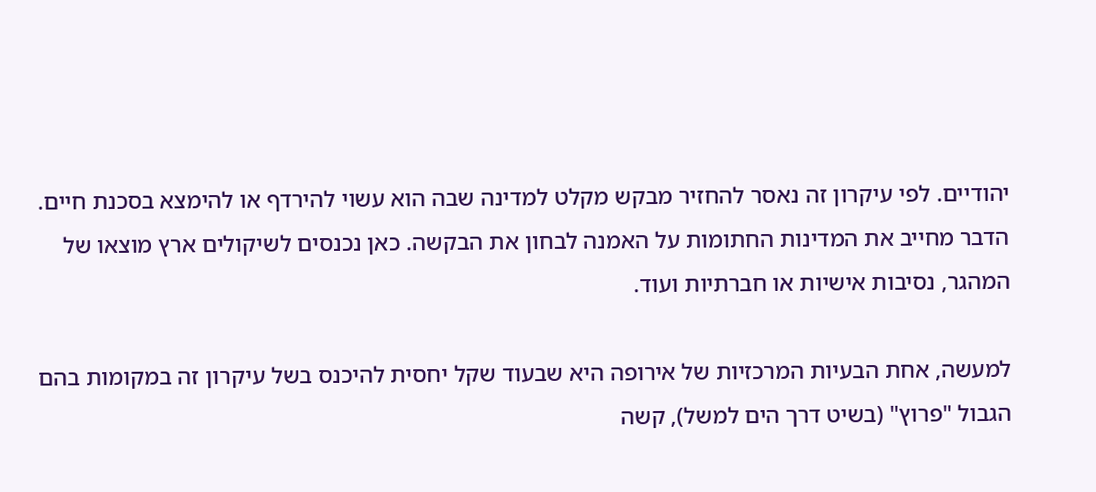יהודיים. לפי עיקרון זה נאסר להחזיר מבקש מקלט למדינה שבה הוא עשוי להירדף או להימצא בסכנת חיים. הדבר מחייב את המדינות החתומות על האמנה לבחון את הבקשה. כאן נכנסים לשיקולים ארץ מוצאו של המהגר, נסיבות אישיות או חברתיות ועוד.

למעשה, אחת הבעיות המרכזיות של אירופה היא שבעוד שקל יחסית להיכנס בשל עיקרון זה במקומות בהם הגבול "פרוץ" (בשיט דרך הים למשל), קשה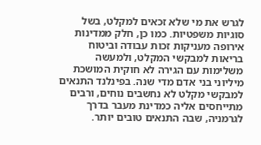לגרש את מי שלא זכאים למקלט, בשל סוגיות משפטיות. כמו כן, חלק ממדינות אירופה מעניקות זכות עבודה וביטוח בריאות למבקשי המקלט, ולמעשה משלימות עם הגירה לא חוקית המושכת מיליוני בני אדם מדי שנה. בפינלנד התנאים למבקשי מקלט לא נחשבים נוחים, ורבים מתייחסים אליה כמדינת מעבר בדרך לגרמניה, שבה התנאים טובים יותר.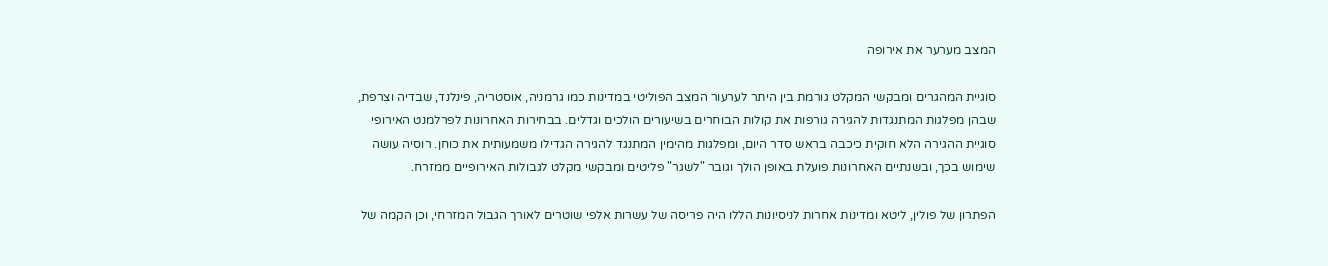המצב מערער את אירופה

סוגיית המהגרים ומבקשי המקלט גורמת בין היתר לערעור המצב הפוליטי במדינות כמו גרמניה, אוסטריה, פינלנד, שבדיה וצרפת, שבהן מפלגות המתנגדות להגירה גורפות את קולות הבוחרים בשיעורים הולכים וגדלים. בבחירות האחרונות לפרלמנט האירופי סוגיית ההגירה הלא חוקית כיכבה בראש סדר היום, ומפלגות מהימין המתנגד להגירה הגדילו משמעותית את כוחן. רוסיה עושה שימוש בכך, ובשנתיים האחרונות פועלת באופן הולך וגובר "לשגר" פליטים ומבקשי מקלט לגבולות האירופיים ממזרח.

הפתרון של פולין, ליטא ומדינות אחרות לניסיונות הללו היה פריסה של עשרות אלפי שוטרים לאורך הגבול המזרחי, וכן הקמה של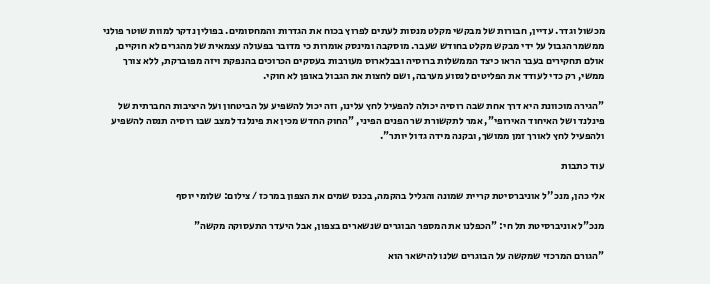מכשול וגדר. עדיין, חבורות של מבקשי מקלט מנסות לעתים לפרוץ בכוח את הגדרות והמחסומים. בפולין נדקר למוות שוטר פולני ממשמר הגבול על ידי מבקש מקלט בחודש שעבר. מוסקבה ומינסק אומרות כי מדובר בפעולה עצמאית של מהגרים לא חוקיים, אולם תחקירים בעבר הראו כיצד הממשלות ברוסיה ובבלארוס מעורבות בעסקים הכרוכים בהנפקת ויזה מפוברקת, ללא צורך ממשי, רק כדי לעודד את הפליטים לנסוע מערבה, ושם לחצות את הגבול באופן לא חוקי.

"הגירה מוכוונת היא דרך אחת שבה רוסיה יכולה להפעיל לחץ עלינו, וזה יכול להשפיע על הביטחון ועל היציבות החברתית של פינלנד ושל האיחוד האירופי", אמר לתקשורת שר הפנים הפיני, "החוק החדש מכין את פינלנד למצב שבו רוסיה תנסה להשפיע ולהפעיל לחץ לאורך זמן ממושך, ובקנה מידה גדול יותר".

עוד כתבות

אלי כהן, מנכ''ל אוניברסיטת קריית שמונה והגליל בהקמה, בכנס שמים את הצפון במרכז / צילום: שלומי יוסף

מנכ"ל אוניברסיטת תל חי: "הכפלנו את המספר הבוגרים שנשארים בצפון, אבל היעדר התעסוקה מקשה"

"הגורם המרכזי שמקשה על הבוגרים שלנו להישאר הוא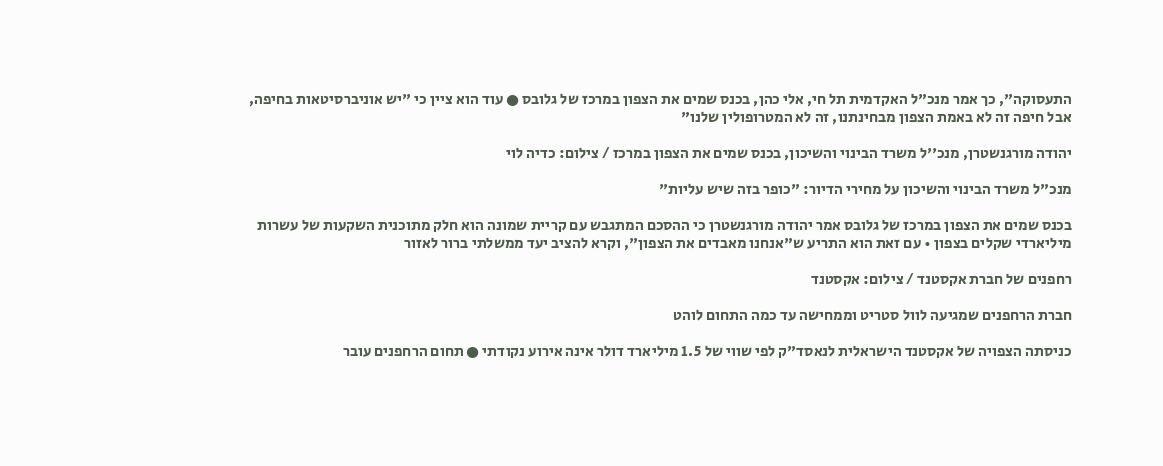התעסוקה", כך אמר מנכ"ל האקדמית תל חי, אלי כהן, בכנס שמים את הצפון במרכז של גלובס ● עוד הוא ציין כי "יש אוניברסיטאות בחיפה, אבל חיפה זה לא באמת הצפון מבחינתנו, זה לא המטרופולין שלנו"

יהודה מורגנשטרן, מנכ''ל משרד הבינוי והשיכון, בכנס שמים את הצפון במרכז / צילום: כדיה לוי

מנכ"ל משרד הבינוי והשיכון על מחירי הדיור: "כופר בזה שיש עליות"

בכנס שמים את הצפון במרכז של גלובס אמר יהודה מורגנשטרן כי ההסכם המתגבש עם קריית שמונה הוא חלק מתוכנית השקעות של עשרות מיליארדי שקלים בצפון • עם זאת הוא התריע ש"אנחנו מאבדים את הצפון", וקרא להציב יעד ממשלתי ברור לאזור

רחפנים של חברת אקסטנד / צילום: אקסטנד

חברת הרחפנים שמגיעה לוול סטריט וממחישה עד כמה התחום לוהט

כניסתה הצפויה של אקסטנד הישראלית לנאסד"ק לפי שווי של 1.5 מיליארד דולר אינה אירוע נקודתי ● תחום הרחפנים עובר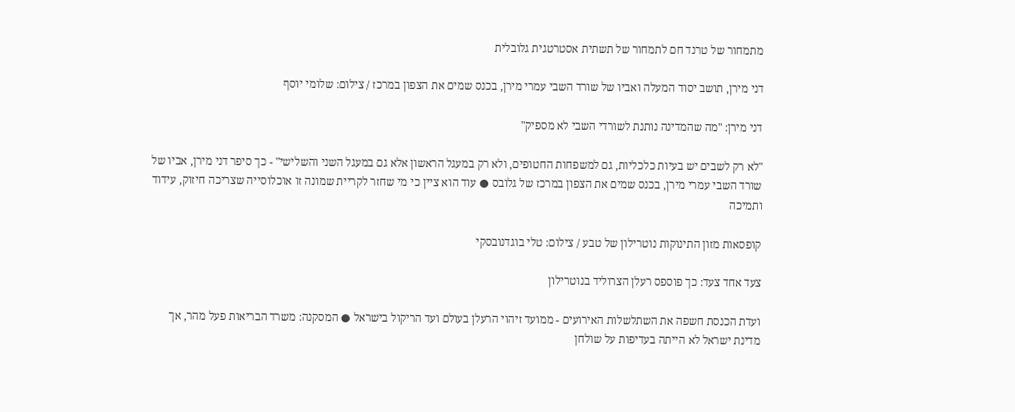מתמחור של טרנד חם לתמחור של תשתית אסטרטגית גלובלית

דני מירן, תושב יסוד המעלה ואביו של שורד השבי עמרי מירן, בכנס שמים את הצפון במרכז / צילום: שלומי יוסף

דני מירן: "מה שהמדינה נותנת לשורדי השבי לא מספיק"

"לא רק לשבים יש בעיות כלכליות, גם למשפחות החטופים, ולא רק במעגל הראשון אלא גם במעגל השני והשלישי" - כך סיפר דני מירן, אביו של שורד השבי עמרי מירן, בכנס שמים את הצפון במרכז של גלובס ● עוד הוא ציין כי מי שחזר לקריית שמונה זו אוכלוסייה שצריכה חיזוק, עידוד ותמיכה

קופסאות מזון התינוקות נוטרילון של טבע / צילום: טלי בוגדנובסקי

צעד אחד צעד: כך פוספס רעלן הצרוליד בנוטרילון

ועדת הכנסת חשפה את השתלשלות האירועים - ממועד זיהוי הרעלן בעולם ועד הריקול בישראל ● המסקנה: משרד הבריאות פעל מהר, אך מדינת ישראל לא הייתה בעדיפות על שולחן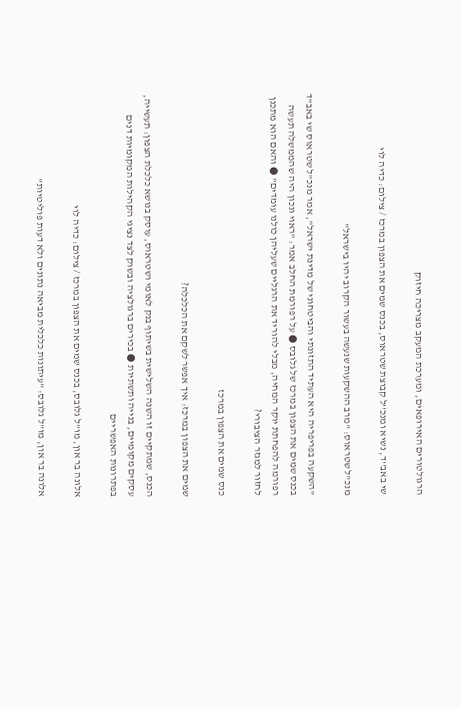הרגולטורים האירופאים, ומערכת המעקב מצריכה חיזוק

שי באב''ד, נשיא ומנכ''ל קבוצת שטראוס, בכנס שמים את הצפון במרכז / צילום: כדיה לוי

מנכ"ל שטראוס: "מרב ההשקעות שנעשה בעשור הקרוב יהיו בישראל"

"השקעה בפריפריה היא העתיד התזונתי והביטחוני של מדינת ישראל", אמר מנכ"ל שטראוס שי באב"ד בכנס שמים את הצפון במרכז של גלובס ● על רפורמת החלב אמר: "ראוי ונכון היה שהממשלה תעשה רפורמה להפחתת יוקר המחיה, מבלי להוריד את הרגליים שעליהן כולנו עומדים" ● והאם הוא מתכנן לחזור למגזר הציבורי?

כנס שמים את הצפון במרכז

שמים את הצפון במרכז: איך אפשר לשקם את הכלכלה?

הכנס, שמתקיים זו השנה השלישית בשיתוף בנק לאומי ושטראוס, עוסק בנושא כלכלת הצפון: תעשייה, עסקים מקומיים, בנייה ותשתיות ● בכירים ברגולציה ובשוק לצד נציגי הקהילות המקומיות דנים בפתרונות האפשריים

אלונה בר און, מו''ל גלובס, בכנס שמים את הצפון במרכז / צילום: כדיה לוי

אלונה בר און, מו"ל גלובס: "עיתונות כלכלית מביאה נתונים ולא דעות פוליטיות"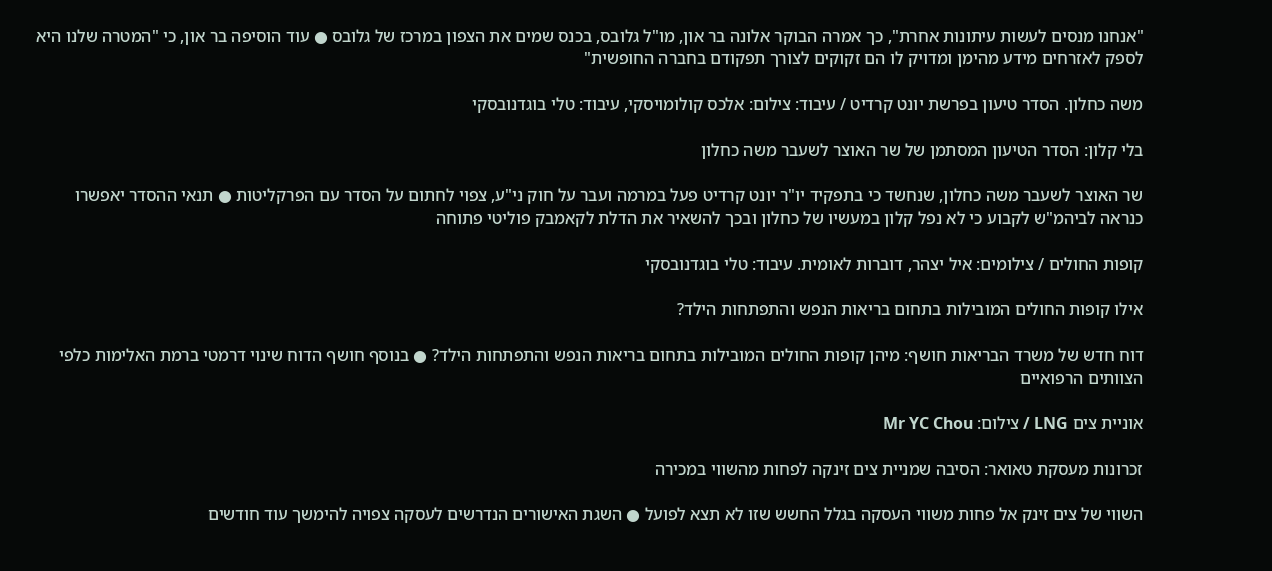"אנחנו מנסים לעשות עיתונות אחרת", כך אמרה הבוקר אלונה בר און, מו"ל גלובס, בכנס שמים את הצפון במרכז של גלובס ● עוד הוסיפה בר און, כי "המטרה שלנו היא לספק לאזרחים מידע מהימן ומדויק לו הם זקוקים לצורך תפקודם בחברה החופשית"

משה כחלון. הסדר טיעון בפרשת יונט קרדיט / עיבוד: צילום: אלכס קולומויסקי, עיבוד: טלי בוגדנובסקי

בלי קלון: הסדר הטיעון המסתמן של שר האוצר לשעבר משה כחלון

שר האוצר לשעבר משה כחלון, שנחשד כי בתפקיד יו"ר יונט קרדיט פעל במרמה ועבר על חוק ני"ע, צפוי לחתום על הסדר עם הפרקליטות ● תנאי ההסדר יאפשרו כנראה לביהמ"ש לקבוע כי לא נפל קלון במעשיו של כחלון ובכך להשאיר את הדלת לקאמבק פוליטי פתוחה

קופות החולים / צילומים: איל יצהר, דוברות לאומית. עיבוד: טלי בוגדנובסקי

אילו קופות החולים המובילות בתחום בריאות הנפש והתפתחות הילד?

דוח חדש של משרד הבריאות חושף: מיהן קופות החולים המובילות בתחום בריאות הנפש והתפתחות הילד? ● בנוסף חושף הדוח שינוי דרמטי ברמת האלימות כלפי הצוותים הרפואיים

אוניית צים LNG / צילום: Mr YC Chou

זכרונות מעסקת טאואר: הסיבה שמניית צים זינקה לפחות מהשווי במכירה

השווי של צים זינק אל פחות משווי העסקה בגלל החשש שזו לא תצא לפועל ● השגת האישורים הנדרשים לעסקה צפויה להימשך עוד חודשים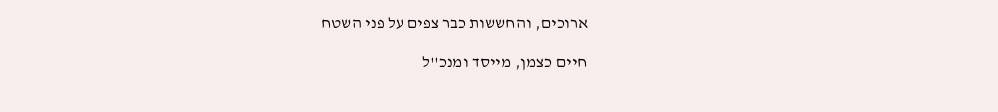ארוכים, והחששות כבר צפים על פני השטח

חיים כצמן, מייסד ומנכ''ל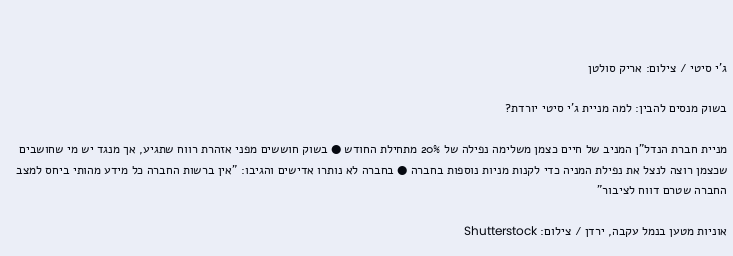ג'י סיטי / צילום: אריק סולטן

בשוק מנסים להבין: למה מניית ג'י סיטי יורדת?

מניית חברת הנדל"ן המניב של חיים כצמן משלימה נפילה של 20% מתחילת החודש ● בשוק חוששים מפני אזהרת רווח שתגיע, אך מנגד יש מי שחושבים שכצמן רוצה לנצל את נפילת המניה כדי לקנות מניות נוספות בחברה ● בחברה לא נותרו אדישים והגיבו: "אין ברשות החברה כל מידע מהותי ביחס למצב החברה שטרם דווח לציבור"

אוניות מטען בנמל עקבה, ירדן / צילום: Shutterstock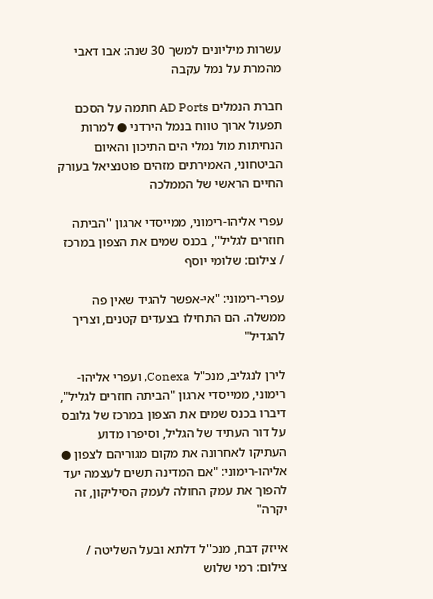עשרות מיליונים למשך 30 שנה: אבו דאבי מהמרת על נמל עקבה

חברת הנמלים AD Ports חתמה על הסכם תפעול ארוך טווח בנמל הירדני ● למרות הנחיתות מול נמלי הים התיכון והאיום הביטחוני, האמירתים מזהים פוטנציאל בעורק החיים הראשי של הממלכה

עפרי אליהו-רימוני, ממייסדי ארגון ''הביתה חוזרים לגליל'', בכנס שמים את הצפון במרכז / צילום: שלומי יוסף

עפרי-רימוני: "אי-אפשר להגיד שאין פה ממשלה. הם התחילו בצעדים קטנים, וצריך להגדיל"

לירן לנגליב, מנכ"ל Conexa, ועפרי אליהו-רימוני, ממייסדי ארגון "הביתה חוזרים לגליל", דיברו בכנס שמים את הצפון במרכז של גלובס על דור העתיד של הגליל, וסיפרו מדוע העתיקו לאחרונה את מקום מגוריהם לצפון ● אליהו-רימוני: "אם המדינה תשים לעצמה יעד להפוך את עמק החולה לעמק הסיליקון, זה יקרה"

אייזק דבח, מנכ''ל דלתא ובעל השליטה / צילום: רמי שלוש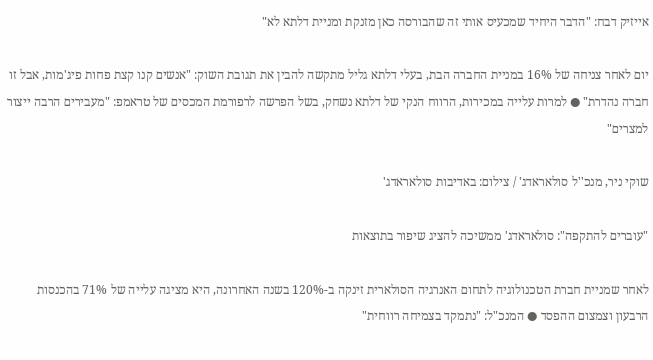אייזיק דבח: "הדבר היחיד שמכעיס אותי זה שהבורסה כאן מזנקת ומניית דלתא לא"

יום לאחר צניחה של 16% במניית החברה הבת, בעלי דלתא גליל מתקשה להבין את תגובת השוק: "אנשים קנו קצת פחות פיג'מות, אבל זו חברה נהדרת" ● למרות עלייה במכירות, הרווח הנקי של דלתא נשחק, בשל הפרשה לרפורמת המכסים של טראמפ: "מעבירים הרבה ייצור למצרים"

שוקי ניר, מנכ''ל סולאראדג' / צילום: באדיבות סולאראדג'

"עוברים להתקפה": סולאראדג' ממשיכה להציג שיפור בתוצאות

לאחר שמניית חברת הטכנולוגיה לתחום האנרגיה הסולארית זינקה ב-120% בשנה האחרונה, היא מציגה עלייה של 71% בהכנסות הרבעון וצמצום ההפסד ● המנכ"ל: "נתמקד בצמיחה רווחית"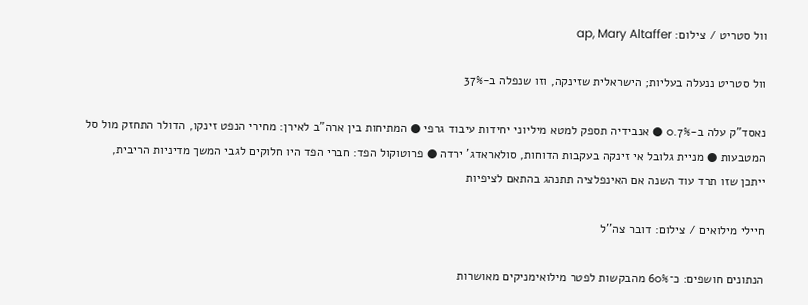וול סטריט / צילום: ap, Mary Altaffer

וול סטריט ננעלה בעליות; הישראלית שזינקה, וזו שנפלה ב-37%

נאסד"ק עלה ב-0.7% ● אנבידיה תספק למטא מיליוני יחידות עיבוד גרפי ● המתיחות בין ארה"ב לאירן: מחירי הנפט זינקו, הדולר התחזק מול סל המטבעות ● מניית גלובל אי זינקה בעקבות הדוחות, סולאראדג' ירדה ● פרוטוקול הפד: חברי הפד היו חלוקים לגבי המשך מדיניות הריבית, ייתכן שזו תרד עוד השנה אם האינפלציה תתנהג בהתאם לציפיות

חיילי מילואים / צילום: דובר צה''ל

הנתונים חושפים: כ־60% מהבקשות לפטר מילואימניקים מאושרות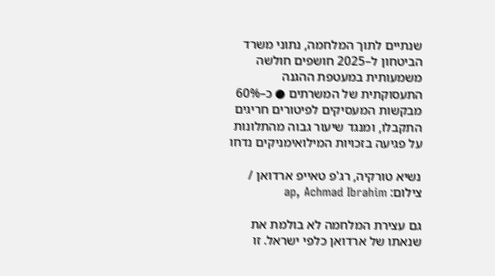שנתיים לתוך המלחמה, נתוני משרד הביטחון ל–2025 חושפים חולשה משמעותית במעטפת ההגנה התעסוקתית של המשרתים ● כ–60% מבקשות המעסיקים לפיטורים חריגים התקבלו, ומנגד שיעור גבוה מהתלונות על פגיעה בזכויות המילואימניקים נדחו

נשיא טורקיה, רג'פ טאייפ ארדואן / צילום: ap, Achmad Ibrahim

גם עצירת המלחמה לא בולמת את שנאתו של ארדואן כלפי ישראל. זו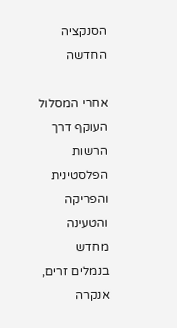הסנקציה החדשה

אחרי המסלול העוקף דרך הרשות הפלסטינית והפריקה והטעינה מחדש בנמלים זרים, אנקרה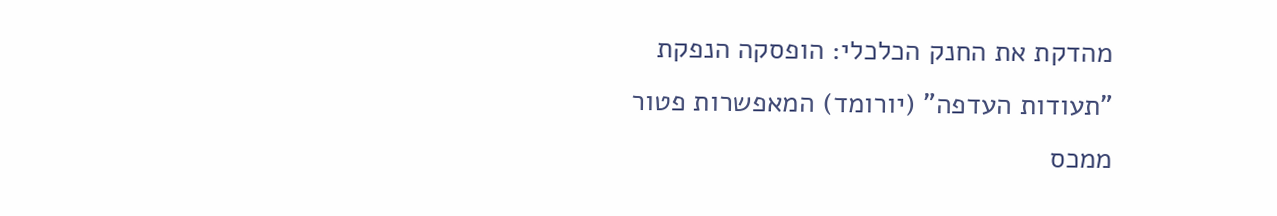מהדקת את החנק הכלכלי: הופסקה הנפקת "תעודות העדפה" (יורומד) המאפשרות פטור ממכס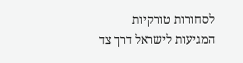לסחורות טורקיות המגיעות לישראל דרך צד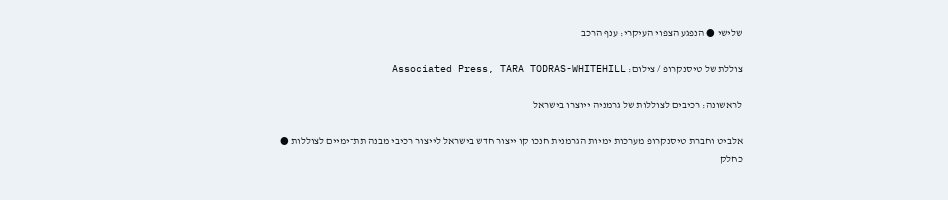שלישי ● הנפגע הצפוי העיקרי: ענף הרכב

צוללת של טיסנקרופ / צילום: Associated Press, TARA TODRAS-WHITEHILL

לראשונה: רכיבים לצוללות של גרמניה ייוצרו בישראל

אלביט וחברת טיסנקרופ מערכות ימיות הגרמנית חנכו קו ייצור חדש בישראל לייצור רכיבי מבנה תת־ימיים לצוללות ● כחלק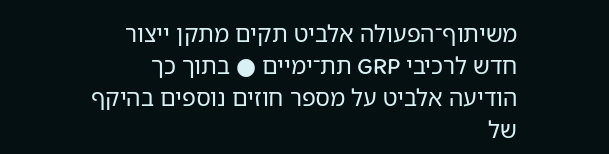משיתוף־הפעולה אלביט תקים מתקן ייצור חדש לרכיבי GRP תת־ימיים ● בתוך כך הודיעה אלביט על מספר חוזים נוספים בהיקף של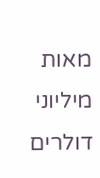מאות מיליוני דולרים